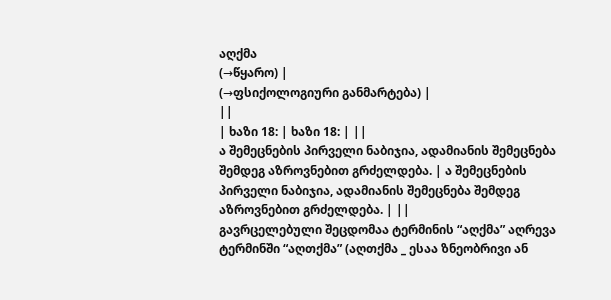აღქმა
(→წყარო) |
(→ფსიქოლოგიური განმარტება) |
||
| ხაზი 18: | ხაზი 18: | ||
ა შემეცნების პირველი ნაბიჯია, ადამიანის შემეცნება შემდეგ აზროვნებით გრძელდება. | ა შემეცნების პირველი ნაბიჯია, ადამიანის შემეცნება შემდეგ აზროვნებით გრძელდება. | ||
გავრცელებული შეცდომაა ტერმინის “აღქმა” აღრევა ტერმინში “აღთქმა” (აღთქმა _ ესაა ზნეობრივი ან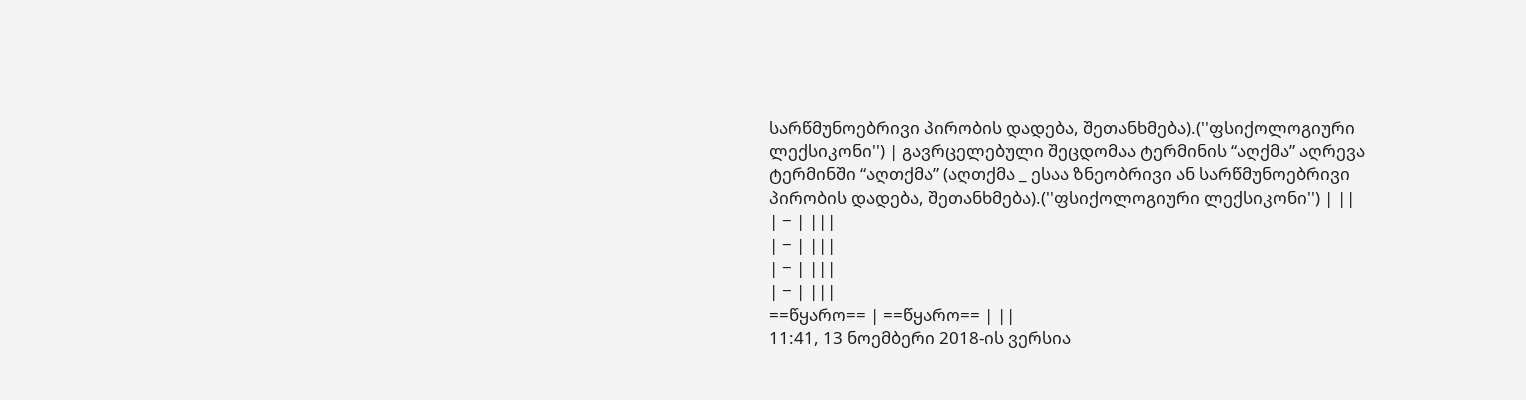სარწმუნოებრივი პირობის დადება, შეთანხმება).(''ფსიქოლოგიური ლექსიკონი'') | გავრცელებული შეცდომაა ტერმინის “აღქმა” აღრევა ტერმინში “აღთქმა” (აღთქმა _ ესაა ზნეობრივი ან სარწმუნოებრივი პირობის დადება, შეთანხმება).(''ფსიქოლოგიური ლექსიკონი'') | ||
| − | |||
| − | |||
| − | |||
| − | |||
==წყარო== | ==წყარო== | ||
11:41, 13 ნოემბერი 2018-ის ვერსია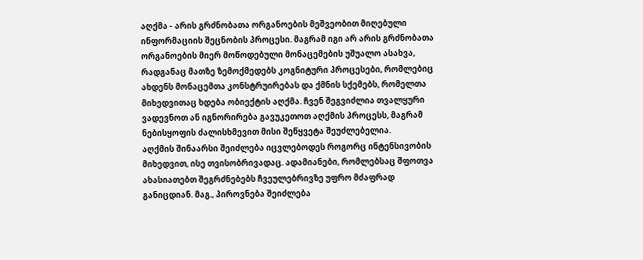აღქმა - არის გრძნობათა ორგანოების მეშვეობით მიღებული ინფორმაციის შეცნობის პროცესი. მაგრამ იგი არ არის გრძნობათა ორგანოების მიერ მოწოდებული მონაცემების უშუალო ასახვა, რადგანაც მათზე ზემოქმედებს კოგნიტური პროცესები, რომლებიც ახდენს მონაცემთა კონსტრუირებას და ქმნის სქემებს, რომელთა მიხედვითაც ხდება ობიექტის აღქმა. ჩვენ შეგვიძლია თვალყური ვადევნოთ ან იგნორირება გავუკეთოთ აღქმის პროცესს, მაგრამ ნებისყოფის ძალისხმევით მისი შეწყვეტა შეუძლებელია.
აღქმის შინაარსი შეიძლება იცვლებოდეს როგორც ინტენსივობის მიხედვით, ისე თვისობრივადაც. ადამიანები, რომლებსაც შფოთვა ახასიათებთ შეგრძნებებს ჩვეულებრივზე უფრო მძაფრად განიცდიან. მაგ., პიროვნება შეიძლება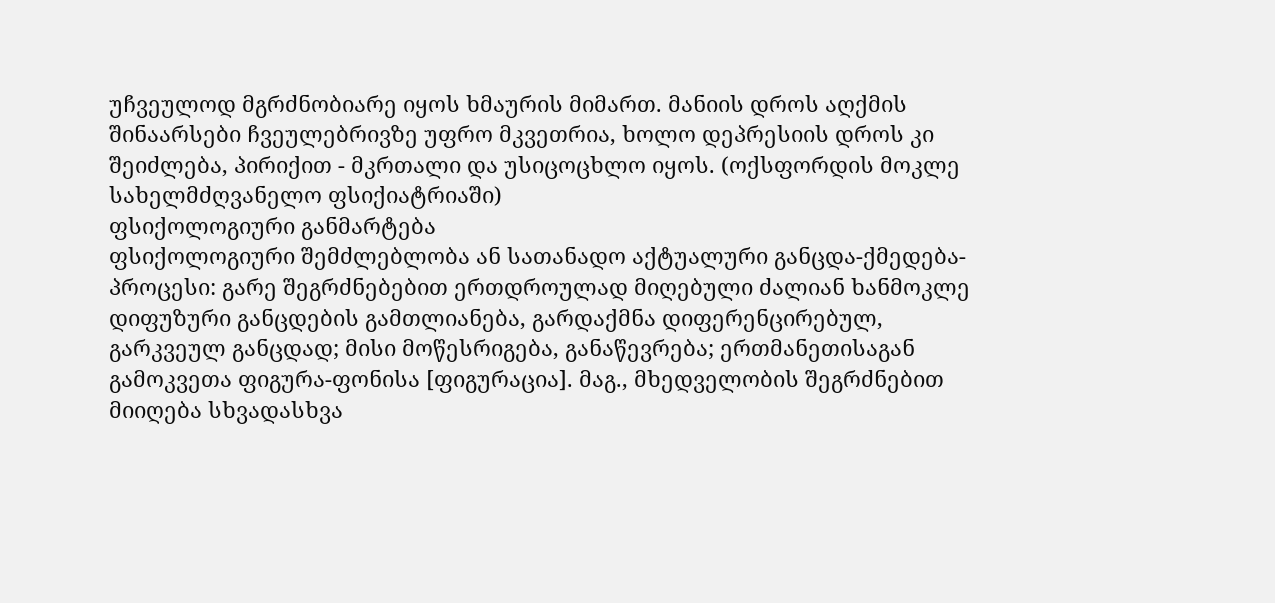უჩვეულოდ მგრძნობიარე იყოს ხმაურის მიმართ. მანიის დროს აღქმის შინაარსები ჩვეულებრივზე უფრო მკვეთრია, ხოლო დეპრესიის დროს კი შეიძლება, პირიქით - მკრთალი და უსიცოცხლო იყოს. (ოქსფორდის მოკლე სახელმძღვანელო ფსიქიატრიაში)
ფსიქოლოგიური განმარტება
ფსიქოლოგიური შემძლებლობა ან სათანადო აქტუალური განცდა-ქმედება-პროცესი: გარე შეგრძნებებით ერთდროულად მიღებული ძალიან ხანმოკლე დიფუზური განცდების გამთლიანება, გარდაქმნა დიფერენცირებულ, გარკვეულ განცდად; მისი მოწესრიგება, განაწევრება; ერთმანეთისაგან გამოკვეთა ფიგურა-ფონისა [ფიგურაცია]. მაგ., მხედველობის შეგრძნებით მიიღება სხვადასხვა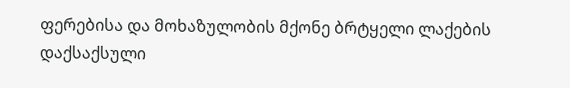ფერებისა და მოხაზულობის მქონე ბრტყელი ლაქების დაქსაქსული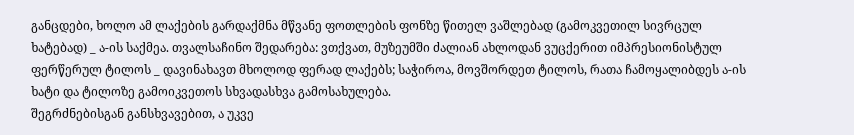განცდები, ხოლო ამ ლაქების გარდაქმნა მწვანე ფოთლების ფონზე წითელ ვაშლებად (გამოკვეთილ სივრცულ ხატებად) _ ა-ის საქმეა. თვალსაჩინო შედარება: ვთქვათ, მუზეუმში ძალიან ახლოდან ვუცქერით იმპრესიონისტულ ფერწერულ ტილოს _ დავინახავთ მხოლოდ ფერად ლაქებს; საჭიროა, მოვშორდეთ ტილოს, რათა ჩამოყალიბდეს ა-ის ხატი და ტილოზე გამოიკვეთოს სხვადასხვა გამოსახულება.
შეგრძნებისგან განსხვავებით, ა უკვე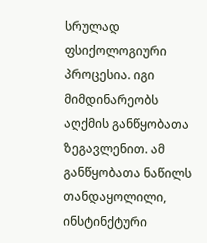სრულად ფსიქოლოგიური პროცესია. იგი მიმდინარეობს აღქმის განწყობათა ზეგავლენით. ამ განწყობათა ნაწილს თანდაყოლილი, ინსტინქტური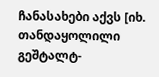ჩანასახები აქვს [იხ. თანდაყოლილი გეშტალტ-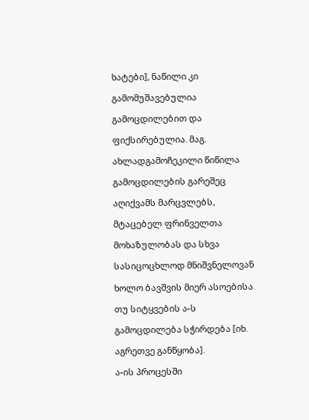ხატები], ნაწილი კი გამომუშავებულია გამოცდილებით და ფიქსირებულია. მაგ. ახლადგამოჩეკილი წიწილა გამოცდილების გარეშეც აღიქვამს მარცვლებს, მტაცებელ ფრინველთა მოხაზულობას და სხვა სასიცოცხლოდ მნიშვნელოვან ხოლო ბავშვის მიერ ასოებისა თუ სიტყვების ა-ს გამოცდილება სჭირდება [იხ. აგრეთვე განწყობა].
ა-ის პროცესში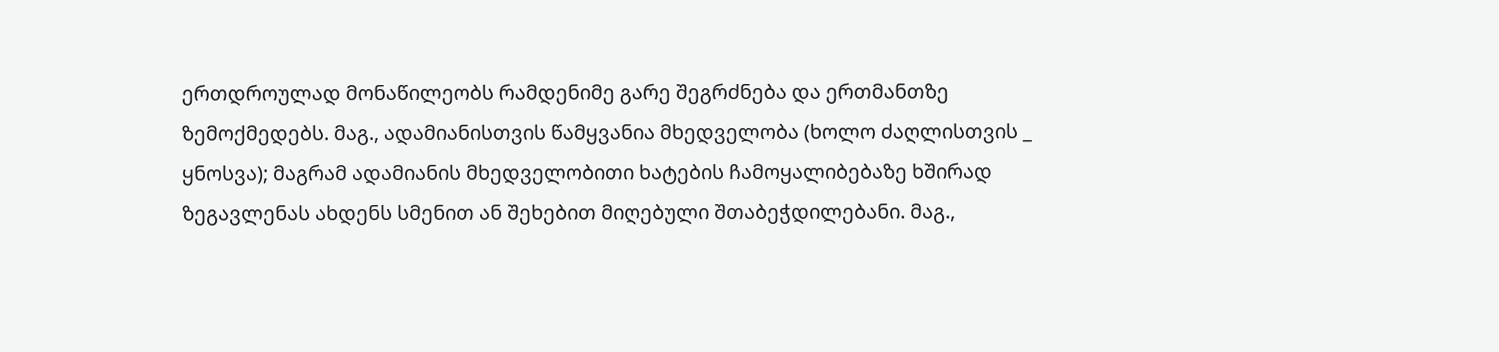ერთდროულად მონაწილეობს რამდენიმე გარე შეგრძნება და ერთმანთზე ზემოქმედებს. მაგ., ადამიანისთვის წამყვანია მხედველობა (ხოლო ძაღლისთვის _ ყნოსვა); მაგრამ ადამიანის მხედველობითი ხატების ჩამოყალიბებაზე ხშირად ზეგავლენას ახდენს სმენით ან შეხებით მიღებული შთაბეჭდილებანი. მაგ.,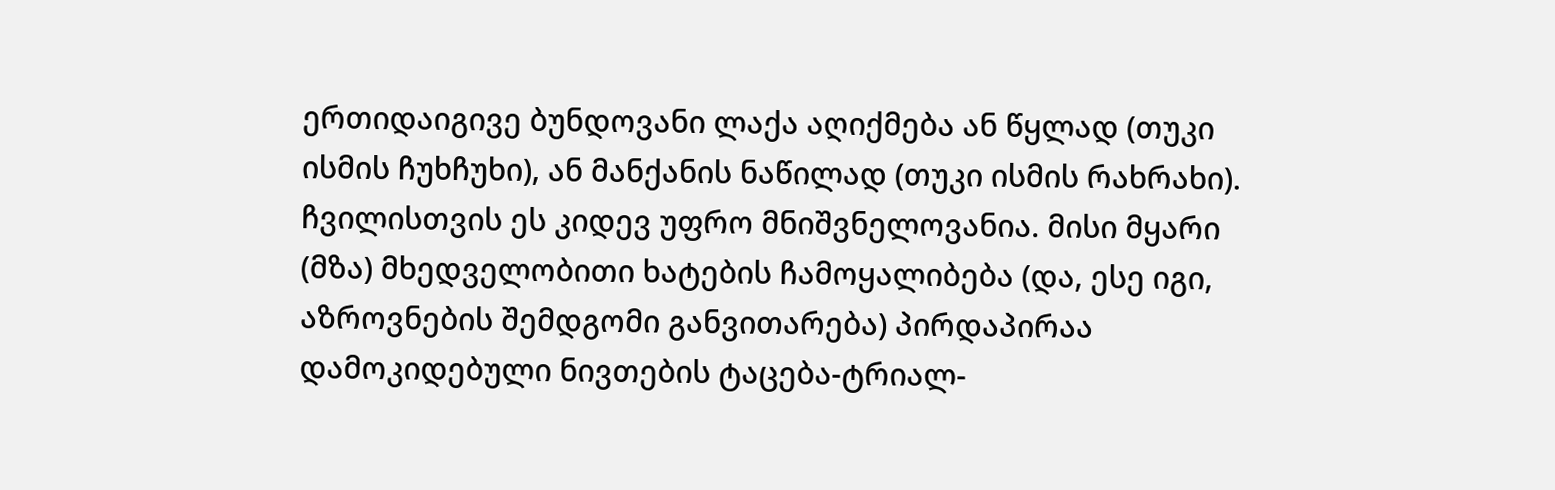ერთიდაიგივე ბუნდოვანი ლაქა აღიქმება ან წყლად (თუკი ისმის ჩუხჩუხი), ან მანქანის ნაწილად (თუკი ისმის რახრახი). ჩვილისთვის ეს კიდევ უფრო მნიშვნელოვანია. მისი მყარი (მზა) მხედველობითი ხატების ჩამოყალიბება (და, ესე იგი, აზროვნების შემდგომი განვითარება) პირდაპირაა დამოკიდებული ნივთების ტაცება-ტრიალ-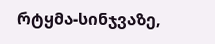რტყმა-სინჯვაზე,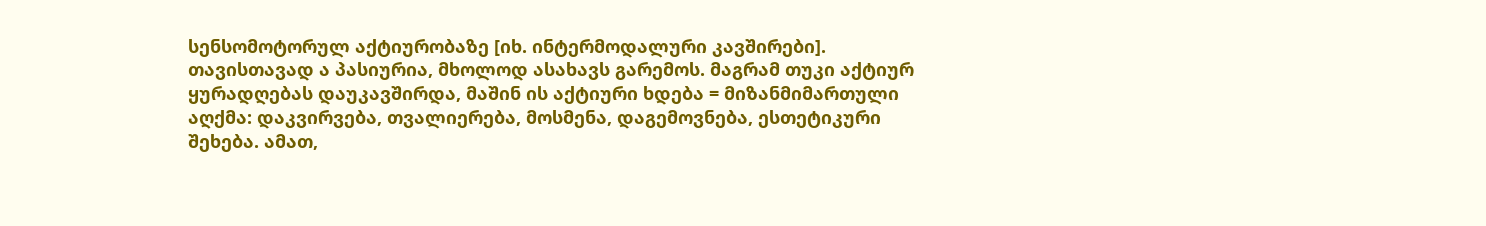სენსომოტორულ აქტიურობაზე [იხ. ინტერმოდალური კავშირები].
თავისთავად ა პასიურია, მხოლოდ ასახავს გარემოს. მაგრამ თუკი აქტიურ ყურადღებას დაუკავშირდა, მაშინ ის აქტიური ხდება = მიზანმიმართული აღქმა: დაკვირვება, თვალიერება, მოსმენა, დაგემოვნება, ესთეტიკური შეხება. ამათ,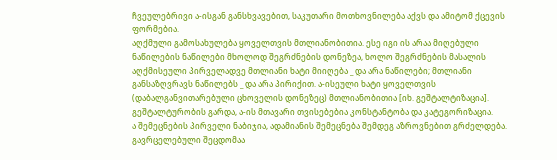ჩვეულებრივი ა-ისგან განსხვავებით, საკუთარი მოთხოვნილება აქვს და ამიტომ ქცევის ფორმებია.
აღქმული გამოსახულება ყოველთვის მთლიანობითია. ესე იგი ის არაა მიღებული ნაწილების ნაწილები მხოლოდ შეგრძნების დონეზეა, ხოლო შეგრძნების მასალის აღქმისეული პირველადვე მთლიანი ხატი მიიღება _ და არა ნაწილები; მთლიანი განსაზღვრავს ნაწილებს _ და არა პირიქით. ა-ისეული ხატი ყოველთვის (დაბალგანვითარებული ცხოველის დონეზეც) მთლიანობითია [იხ. გეშტალტიზაცია]. გეშტალტურობის გარდა, ა-ის მთავარი თვისებებია კონსტანტობა და კატეგორიზაცია.
ა შემეცნების პირველი ნაბიჯია, ადამიანის შემეცნება შემდეგ აზროვნებით გრძელდება. გავრცელებული შეცდომაა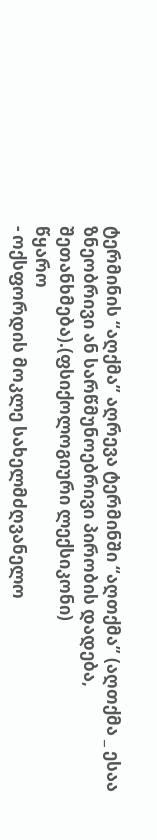ტერმინის “აღქმა” აღრევა ტერმინში “აღთქმა” (აღთქმა _ ესაა ზნეობრივი ან სარწმუნოებრივი პირობის დადება, შეთანხმება).(ფსიქოლოგიური ლექსიკონი)
წყარო
- ოქსფორდის მოკლე სახელმძღვანელო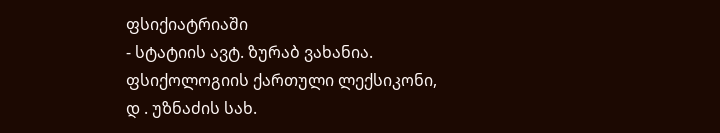ფსიქიატრიაში
- სტატიის ავტ. ზურაბ ვახანია. ფსიქოლოგიის ქართული ლექსიკონი, დ . უზნაძის სახ.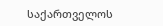საქართველოს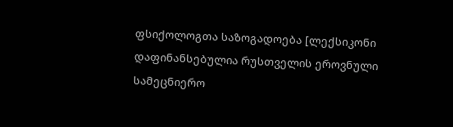ფსიქოლოგთა საზოგადოება [ლექსიკონი დაფინანსებულია რუსთველის ეროვნული სამეცნიერო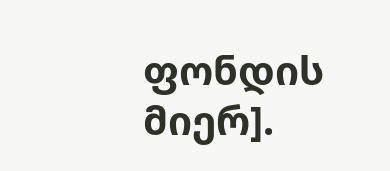ფონდის მიერ].